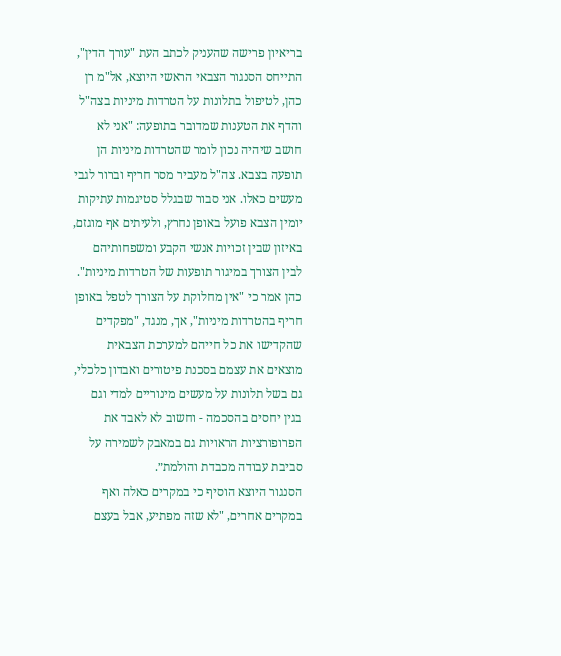בריאיון פרישה שהעניק לכתב העת "עורך הדין", התייחס הסנגור הצבאי הראשי היוצא, אל"מ רן כהן, לטיפול בתלונות על הטרדות מיניות בצה"ל והדף את הטענות שמדובר בתופעה: "אני לא חושב שיהיה נכון לומר שהטרדות מיניות הן תופעה בצבא. צה"ל מעביר מסר חריף וברור לגבי מעשים כאלו. אני סבור שבגלל סטיגמות עתיקות יומין הצבא פועל באופן נחרץ, ולעיתים אף מוגזם, באיזון שבין זכויות אנשי הקבע ומשפחותיהם לבין הצורך במיגור תופעות של הטרדות מיניות".
כהן אמר כי "אין מחלוקת על הצורך לטפל באופן חריף בהטרדות מיניות", אך, מנגד, "מפקדים שהקדישו את כל חייהם למערכת הצבאית מוצאים את עצמם בסכנת פיטורים ואבדון כלכלי, גם בשל תלונות על מעשים מינוריים למדי וגם בגין יחסים בהסכמה - וחשוב לא לאבד את הפרופורציות הראויות גם במאבק לשמירה על סביבת עבודה מכבדת והולמת״.
הסנגור היוצא הוסיף כי במקרים כאלה ואף במקרים אחרים, "לא שזה מפתיע, אבל בעצם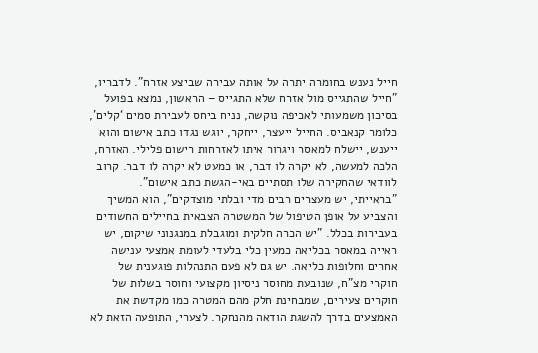חייל נענש בחומרה יתרה על אותה עבירה שביצע אזרח". לדבריו, "חייל שהתגייס מול אזרח שלא התגייס – הראשון, נמצא בפועל בסיכון משמעותי לאכיפה נוקשה, נניח ביחס לעבירת סמים ‘קלים’, כלומר קנאביס. החייל ייעצר, ייחקר, יוגש נגדו כתב אישום והוא ייענש, יישלח למאסר ויגרור איתו לאזרחות רישום פלילי. האזרח, הלכה למעשה, לא יקרה לו דבר, או כמעט לא יקרה לו דבר. קרוב לוודאי שהחקירה שלו תסתיים באי-הגשת כתב אישום".
"בראייתי, יש מעצרים רבים מדי ובלתי מוצדקים", הוא המשיך והצביע על אופן הטיפול של המשטרה הצבאית בחיילים החשודים בעבירות בכלל. "יש הכרה חלקית ומוגבלת במנגנוני שיקום, יש ראייה במאסר בכליאה כמעין כלי בלעדי לעומת אמצעי ענישה אחרים וחלופות כליאה. יש גם לא פעם התנהלות פוגענית של חוקרי מצ"ח, שנובעת מחוסר ניסיון מקצועי וחוסר בשלות של חוקרים צעירים, שמבחינת חלק מהם המטרה כמו מקדשת את האמצעים בדרך להשגת הודאה מהנחקר. לצערי, התופעה הזאת לא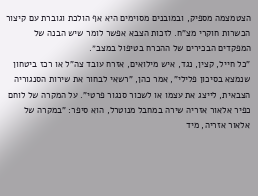הצטמצמה מספיק, ובמובנים מסוימים היא אף הולכת וגוברת עם קיצור הכשרות חוקרי מצ"ח. לזכות הצבא אפשר לומר שיש הבנה של המפקדים הבכירים של ההכרח בטיפול במצב״.
"כל חייל, קצין, נגד, איש מילואים, אזרח עובד צה"ל או רכז ביטחון שנמצא בסיכון פלילי", אמר כהן, "רשאי לבחור את שירות הסנגוריה הצבאית, לייצג את עצמו או לשכור סנגור פרטי". על המקרה של לוחם כפיר אלאור אזריה שירה במחבל מנוטרל, הוא סיפר: "במקרה של אלאור אזריה, מיד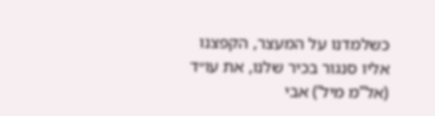כשלמדנו על המעצר, הקפצנו אליו סנגור בכיר שלנו, את עו״ד (אל”מ מיל’) אבי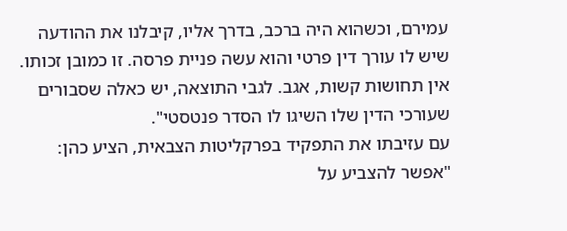עמירם, וכשהוא היה ברכב, בדרך אליו, קיבלנו את ההודעה שיש לו עורך דין פרטי והוא עשה פניית פרסה. זו כמובן זכותו. אין תחושות קשות, אגב. לגבי התוצאה, יש כאלה שסבורים שעורכי הדין שלו השיגו לו הסדר פנטסטי".
עם עזיבתו את התפקיד בפרקליטות הצבאית, הציע כהן: "אפשר להצביע על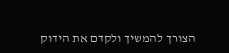הצורך להמשיך ולקדם את הידוק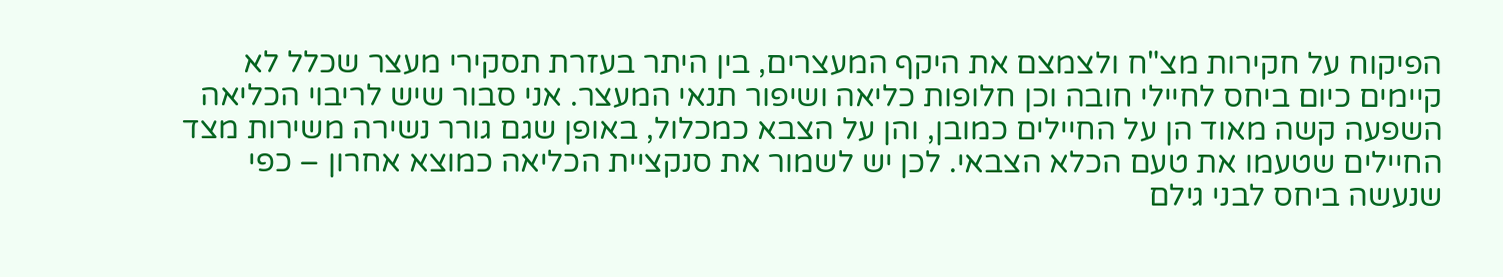הפיקוח על חקירות מצ"ח ולצמצם את היקף המעצרים, בין היתר בעזרת תסקירי מעצר שכלל לא קיימים כיום ביחס לחיילי חובה וכן חלופות כליאה ושיפור תנאי המעצר. אני סבור שיש לריבוי הכליאה השפעה קשה מאוד הן על החיילים כמובן, והן על הצבא כמכלול, באופן שגם גורר נשירה משירות מצד החיילים שטעמו את טעם הכלא הצבאי. לכן יש לשמור את סנקציית הכליאה כמוצא אחרון – כפי שנעשה ביחס לבני גילם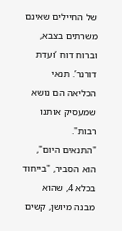של החיילים שאינם משרתים בצבא, וברוח דוח ‘ועדת דורנר’. תנאי הכליאה הם נושא שמעסיק אותנו רבות".
"התנאים היום", הוא הסביר, "בייחוד בכלא 4, שהוא מבנה מיושן, קשים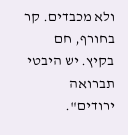ולא מכבדים. קר בחורף, חם בקיץ. יש היבטי תברואה ירודים".